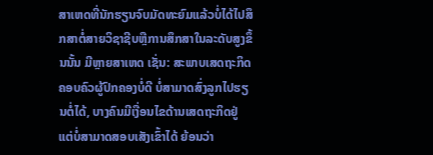ສາເຫດທີ່ນັກຮຽນຈົບມັດທະຍົມແລ້ວບໍ່ໄດ້ໄປສຶກສາຕໍ່ສາຍວິຊາຊີບຫຼືການສຶກສາໃນລະດັບສູງຂຶ້ນນັ້ນ ມີຫຼາຍສາເຫດ ເຊັ່ນ: ສະພາບເສດຖະກິດຄອບຄົວຜູ້ປົກຄອງບໍ່ດີ ບໍ່ສາມາດສົ່ງລູກໄປຮຽນຕໍ່ໄດ້, ບາງຄົນມີເງື່ອນໄຂດ້ານເສດຖະກິດຢູ່ ແຕ່ບໍ່ສາມາດສອບເສັງເຂົ້າໄດ້ ຍ້ອນວ່າ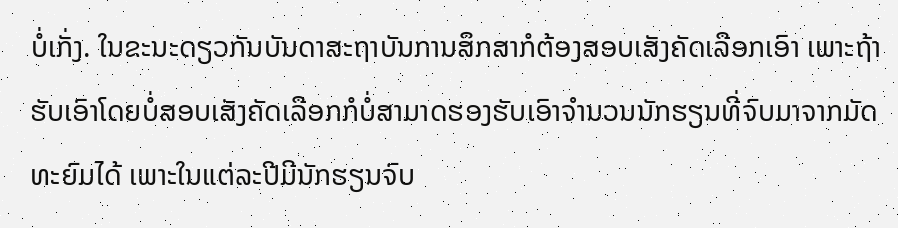ບໍ່ເກັ່ງ. ໃນຂະນະດຽວກັນບັນດາສະຖາບັນການສຶກສາກໍຕ້ອງສອບເສັງຄັດເລືອກເອົາ ເພາະຖ້າຮັບເອົາໂດຍບໍ່ສອບເສັງຄັດເລືອກກໍບໍ່ສາມາດຮອງຮັບເອົາຈຳນວນນັກຮຽນທີ່ຈົບມາຈາກມັດທະຍົມໄດ້ ເພາະໃນແຕ່ລະປີມີນັກຮຽນຈົບ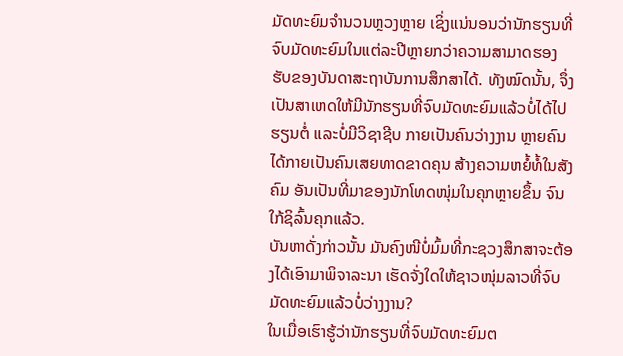ມັດທະຍົມຈຳນວນຫຼວງຫຼາຍ ເຊິ່ງແນ່ນອນວ່ານັກຮຽນທີ່ຈົບມັດທະຍົມໃນແຕ່ລະປີຫຼາຍກວ່າຄວາມສາມາດຮອງຮັບຂອງບັນດາສະຖາບັນການສຶກສາໄດ້. ທັງໝົດນັ້ນ, ຈຶ່ງເປັນສາເຫດໃຫ້ມີນັກຮຽນທີ່ຈົບມັດທະຍົມແລ້ວບໍ່ໄດ້ໄປຮຽນຕໍ່ ແລະບໍ່ມີວິຊາຊີບ ກາຍເປັນຄົນວ່າງງານ ຫຼາຍຄົນໄດ້ກາຍເປັນຄົນເສຍທາດຂາດຄຸນ ສ້າງຄວາມຫຍໍ້ທໍ້ໃນສັງຄົມ ອັນເປັນທີ່ມາຂອງນັກໂທດໜຸ່ມໃນຄຸກຫຼາຍຂຶ້ນ ຈົນໃກ້ຊິລົ້ນຄຸກແລ້ວ.
ບັນຫາດັ່ງກ່າວນັ້ນ ມັນຄົງໜີບໍ່ມົ້ມທີ່ກະຊວງສຶກສາຈະຕ້ອງໄດ້ເອົາມາພິຈາລະນາ ເຮັດຈັ່ງໃດໃຫ້ຊາວໜຸ່ມລາວທີ່ຈົບມັດທະຍົມແລ້ວບໍ່ວ່າງງານ?
ໃນເມື່ອເຮົາຮູ້ວ່ານັກຮຽນທີ່ຈົບມັດທະຍົມຕ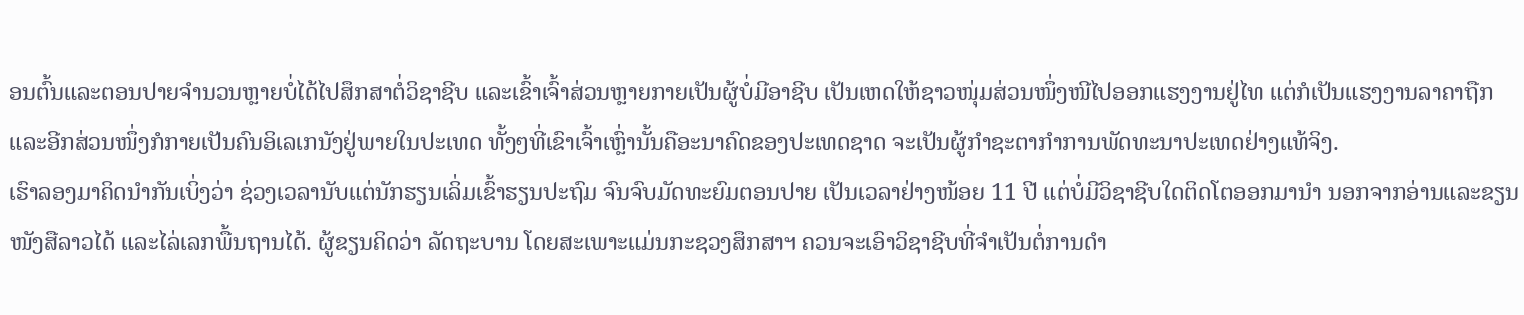ອນຕົ້ນແລະຕອນປາຍຈຳນວນຫຼາຍບໍ່ໄດ້ໄປສຶກສາຕໍ່ວິຊາຊີບ ແລະເຂົ້າເຈົ້າສ່ວນຫຼາຍກາຍເປັນຜູ້ບໍ່ມີອາຊີບ ເປັນເຫດໃຫ້ຊາວໜຸ່ມສ່ວນໜຶ່ງໜີໄປອອກແຮງງານຢູ່ໄທ ແຕ່ກໍເປັນແຮງງານລາຄາຖືກ ແລະອີກສ່ວນໜຶ່ງກໍກາຍເປັນຄົນອິເລເກນັງຢູ່ພາຍໃນປະເທດ ທັ້ງໆທີ່ເຂົາເຈົ້າເຫຼົ່ານັ້ນຄືອະນາຄົດຂອງປະເທດຊາດ ຈະເປັນຜູ້ກຳຊະຕາກຳການພັດທະນາປະເທດຢ່າງແທ້ຈິງ.
ເຮົາລອງມາຄິດນຳກັນເບິ່ງວ່າ ຊ່ວງເວລານັບແຕ່ນັກຮຽນເລິ່ມເຂົ້າຮຽນປະຖົມ ຈົນຈົບມັດທະຍົມຕອນປາຍ ເປັນເວລາຢ່າງໜ້ອຍ 11 ປີ ແຕ່ບໍ່ມີວິຊາຊີບໃດຕິດໂຕອອກມານຳ ນອກຈາກອ່ານແລະຂຽນໜັງສືລາວໄດ້ ແລະໄລ່ເລກພື້ນຖານໄດ້. ຜູ້ຂຽນຄິດວ່າ ລັດຖະບານ ໂດຍສະເພາະແມ່ນກະຊວງສຶກສາຯ ຄວນຈະເອົາວິຊາຊີບທີ່ຈຳເປັນຕໍ່ການດຳ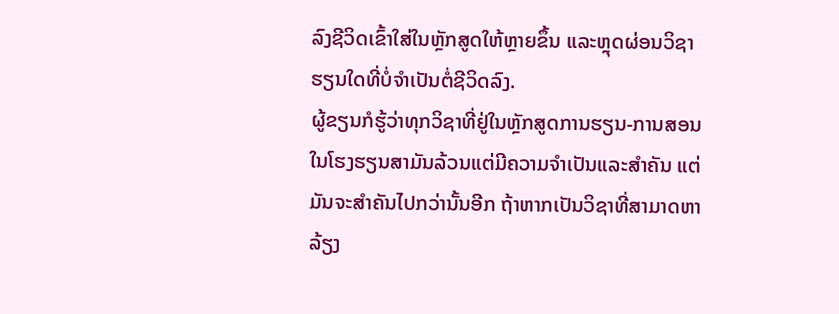ລົງຊີວິດເຂົ້າໃສ່ໃນຫຼັກສູດໃຫ້ຫຼາຍຂຶ້ນ ແລະຫຼຸດຜ່ອນວິຊາຮຽນໃດທີ່ບໍ່ຈຳເປັນຕໍ່ຊີວິດລົງ.
ຜູ້ຂຽນກໍຮູ້ວ່າທຸກວິຊາທີ່ຢູ່ໃນຫຼັກສູດການຮຽນ-ການສອນ ໃນໂຮງຮຽນສາມັນລ້ວນແຕ່ມີຄວາມຈຳເປັນແລະສຳຄັນ ແຕ່ມັນຈະສຳຄັນໄປກວ່ານັ້ນອີກ ຖ້າຫາກເປັນວິຊາທີ່ສາມາດຫາລ້ຽງ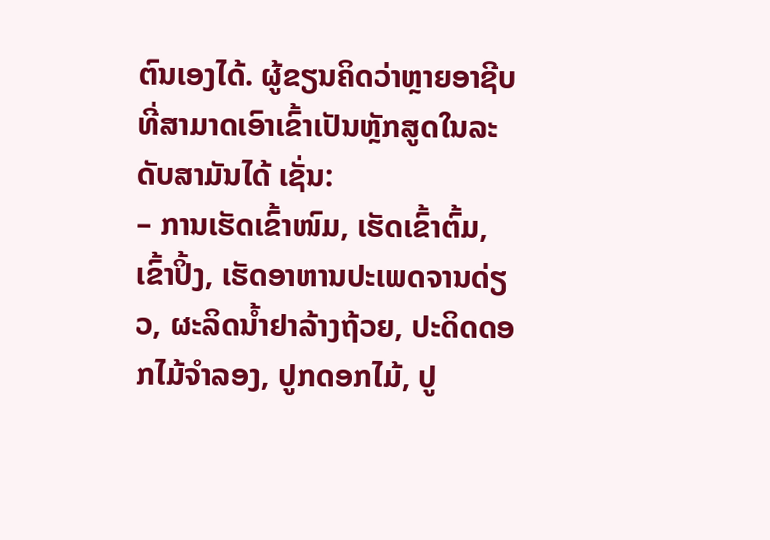ຕົນເອງໄດ້. ຜູ້ຂຽນຄິດວ່າຫຼາຍອາຊີບທີ່ສາມາດເອົາເຂົ້າເປັນຫຼັກສູດໃນລະດັບສາມັນໄດ້ ເຊັ່ນ:
– ການເຮັດເຂົ້າໜົມ, ເຮັດເຂົ້າຕົ້ມ, ເຂົ້າປິ້ງ, ເຮັດອາຫານປະເພດຈານດ່ຽວ, ຜະລິດນໍ້າຢາລ້າງຖ້ວຍ, ປະດິດດອກໄມ້ຈຳລອງ, ປູກດອກໄມ້, ປູ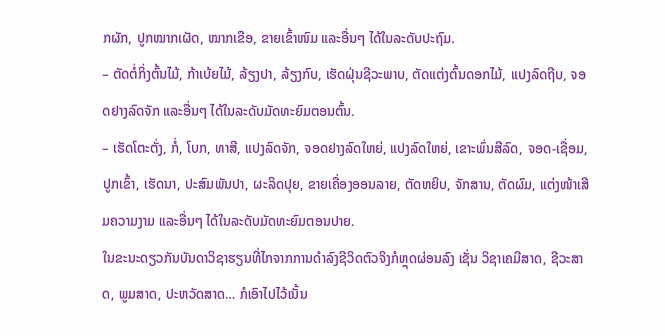ກຜັກ, ປູກໝາກເຜັດ, ໝາກເຂືອ, ຂາຍເຂົ້າໜົມ ແລະອື່ນໆ ໄດ້ໃນລະດັບປະຖົມ.
– ຕັດຕໍ່ກິ່ງຕົ້ນໄມ້, ກ້າເບ້ຍໄມ້, ລ້ຽງປາ, ລ້ຽງກົບ, ເຮັດຝຸ່ນຊີວະພາບ, ຕັດແຕ່ງຕົ້ນດອກໄມ້, ແປງລົດຖີບ, ຈອດຢາງລົດຈັກ ແລະອື່ນໆ ໄດ້ໃນລະດັບມັດທະຍົມຕອນຕົ້ນ.
– ເຮັດໂຕະຕັ່ງ, ກໍ່, ໂບກ, ທາສີ, ແປງລົດຈັກ, ຈອດຢາງລົດໃຫຍ່, ແປງລົດໃຫຍ່, ເຂາະພົ່ນສີລົດ, ຈອດ-ເຊື່ອມ, ປູກເຂົ້າ, ເຮັດນາ, ປະສົມພັນປາ, ຜະລິດປຸຍ, ຂາຍເຄື່ອງອອນລາຍ, ຕັດຫຍິບ, ຈັກສານ, ຕັດຜົມ, ແຕ່ງໜ້າເສີມຄວາມງາມ ແລະອື່ນໆ ໄດ້ໃນລະດັບມັດທະຍົມຕອນປາຍ.
ໃນຂະນະດຽວກັນບັນດາວິຊາຮຽນທີ່ໄກຈາກການດຳລົງຊີວິດຕົວຈິງກໍຫຼຸດຜ່ອນລົງ ເຊັ່ນ ວິຊາເຄມີສາດ, ຊີວະສາດ, ພູມສາດ, ປະຫວັດສາດ… ກໍເອົາໄປໄວ້ເນັ້ນ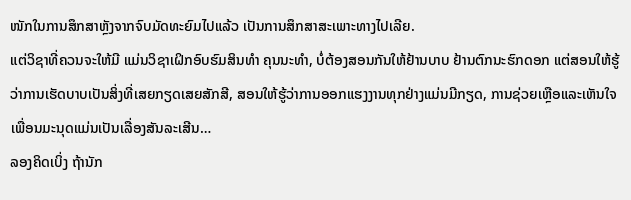ໜັກໃນການສຶກສາຫຼັງຈາກຈົບມັດທະຍົມໄປແລ້ວ ເປັນການສຶກສາສະເພາະທາງໄປເລີຍ.
ແຕ່ວິຊາທີ່ຄວນຈະໃຫ້ມີ ແມ່ນວິຊາເຝິກອົບຮົມສິນທຳ ຄຸນນະທຳ, ບໍ່ຕ້ອງສອນກັນໃຫ້ຢ້ານບາບ ຢ້ານຕົກນະຮົກດອກ ແຕ່ສອນໃຫ້ຮູ້ວ່າການເຮັດບາບເປັນສິ່ງທີ່ເສຍກຽດເສຍສັກສີ, ສອນໃຫ້ຮູ້ວ່າການອອກແຮງງານທຸກຢ່າງແມ່ນມີກຽດ, ການຊ່ວຍເຫຼືອແລະເຫັນໃຈເພື່ອນມະນຸດແມ່ນເປັນເລື່ອງສັນລະເສີນ…
ລອງຄິດເບິ່ງ ຖ້ານັກ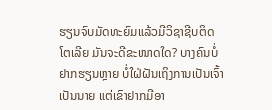ຮຽນຈົບມັດທະຍົມແລ້ວມີວິຊາຊີບຕິດໂຕເລີຍ ມັນຈະດີຂະໜາດໃດ? ບາງຄົນບໍ່ຢາກຮຽນຫຼາຍ ບໍ່ໃຝ່ຝັນເຖິງການເປັນເຈົ້າເປັນນາຍ ແຕ່ເຂົາຢາກມີອາ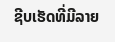ຊີບເຮັດທີ່ມີລາຍ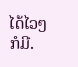ໄດ້ໄວໆກໍມີ.